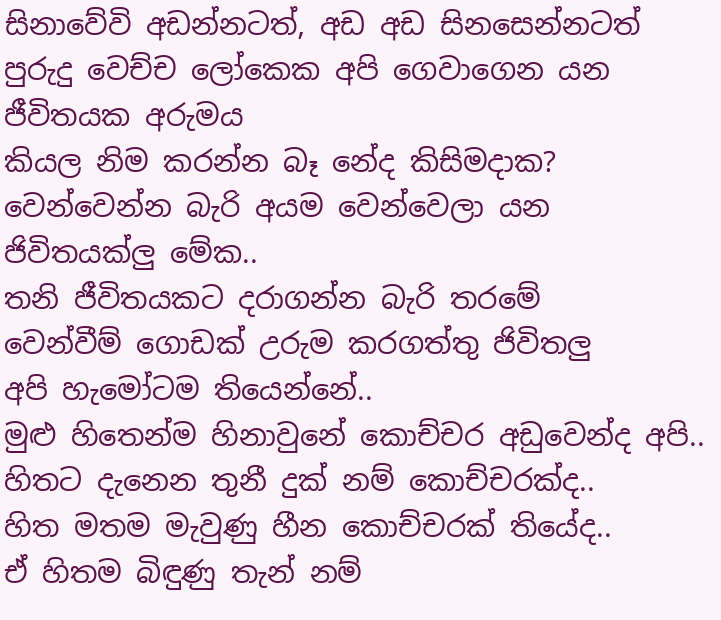සිනාවේවි අඩන්නටත්, අඩ අඩ සිනසෙන්නටත්
පුරුදු වෙච්ච ලෝකෙක අපි ගෙවාගෙන යන ජීවිතයක අරුමය
කියල නිම කරන්න බෑ නේද කිසිමදාක?
වෙන්වෙන්න බැරි අයම වෙන්වෙලා යන ජිවිතයක්ලු මේක..
තනි ජීවිතයකට දරාගන්න බැරි තරමේ
වෙන්වීම් ගොඩක් උරුම කරගත්තු ජිවිතලු
අපි හැමෝටම තියෙන්නේ..
මුළු හිතෙන්ම හිනාවුනේ කොච්චර අඩුවෙන්ද අපි..
හිතට දැනෙන තුනී දුක් නම් කොච්චරක්ද..
හිත මතම මැවුණු හීන කොච්චරක් තියේද..
ඒ හිතම බිඳුණු තැන් නම්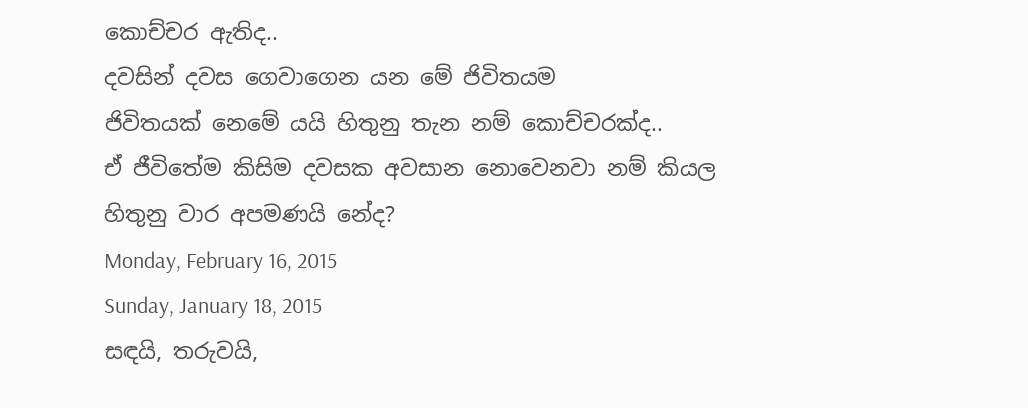කොච්චර ඇතිද..
දවසින් දවස ගෙවාගෙන යන මේ ජිවිතයම
ජිවිතයක් නෙමේ යයි හිතුනු තැන නම් කොච්චරක්ද..
ඒ ජීවිතේම කිසිම දවසක අවසාන නොවෙනවා නම් කියල
හිතුනු වාර අපමණයි නේද?
Monday, February 16, 2015
Sunday, January 18, 2015
සඳයි, තරුවයි,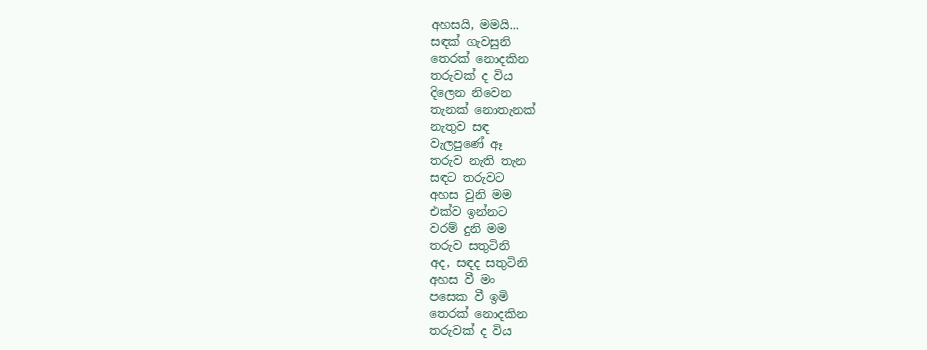අහසයි, මමයි...
සඳක් ගැවසුනි
තෙරක් නොදකින
තරුවක් ද විය
දිලෙන නිවෙන
තැනක් නොතැනක්
නැතුව සඳ
වැලපුණේ ඈ
තරුව නැති තැන
සඳට තරුවට
අහස වුනි මම
එක්ව ඉන්නට
වරම් දුනි මම
තරුව සතුටිනි
අද, සඳද සතුටිනි
අහස වී මං
පසෙක වී ඉමි
තෙරක් නොදකින
තරුවක් ද විය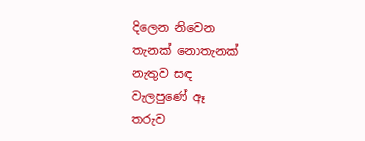දිලෙන නිවෙන
තැනක් නොතැනක්
නැතුව සඳ
වැලපුණේ ඈ
තරුව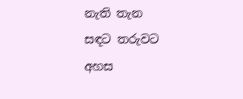නැති තැන
සඳට තරුවට
අහස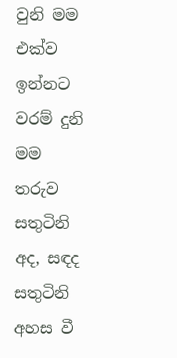වුනි මම
එක්ව ඉන්නට
වරම් දුනි මම
තරුව සතුටිනි
අද, සඳද සතුටිනි
අහස වී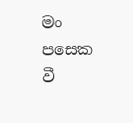මං
පසෙක වී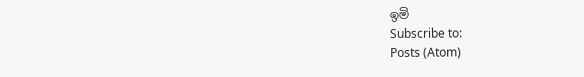ඉමි
Subscribe to:
Posts (Atom)